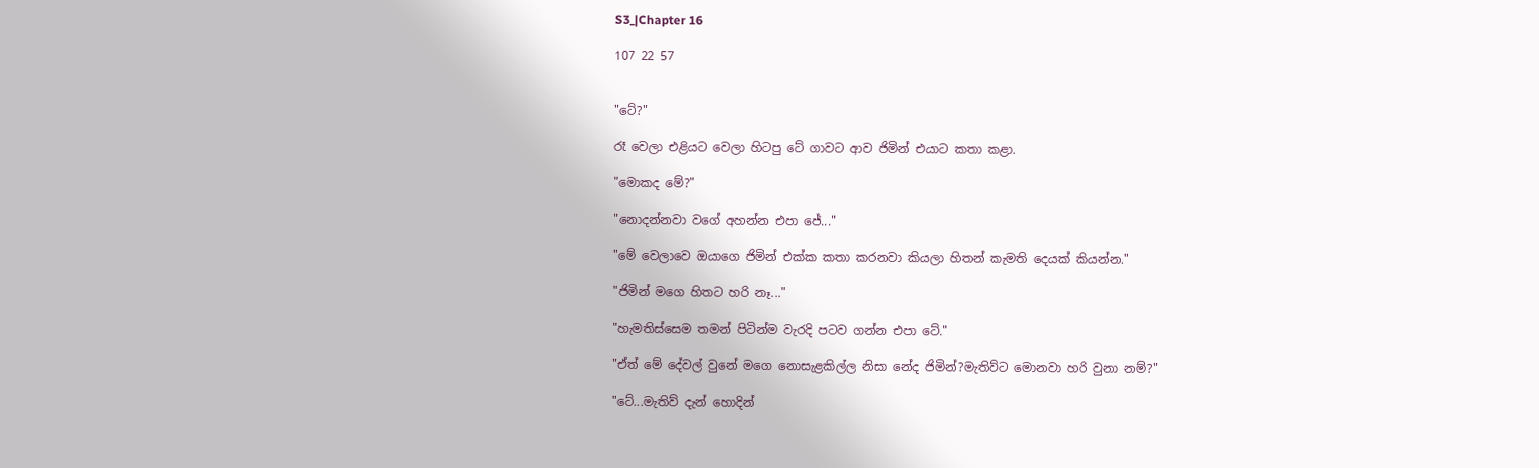S3_|Chapter 16

107 22 57


"ටේ?"

රෑ වෙලා එළියට වෙලා හිටපු ටේ ගාවට ආව ජිමින් එයාට කතා කළා.

"මොකද මේ?"

"නොදන්නවා වගේ අහන්න එපා ජේ..."

"මේ වෙලාවෙ ඔයාගෙ ජිමින් එක්ක කතා කරනවා කියලා හිතන් කැමති දෙයක් කියන්න."

"ජිමින් මගෙ හිතට හරි නෑ..."

"හැමතිස්සෙම තමන් පිටින්ම වැරදි පටව ගන්න එපා ටේ."

"ඒත් මේ දේවල් වුනේ මගෙ නොසැළකිල්ල නිසා නේද ජිමින්?මැතිව්ට මොනවා හරි වුනා නම්?"

"ටේ...මැතිව් දැන් හොදින්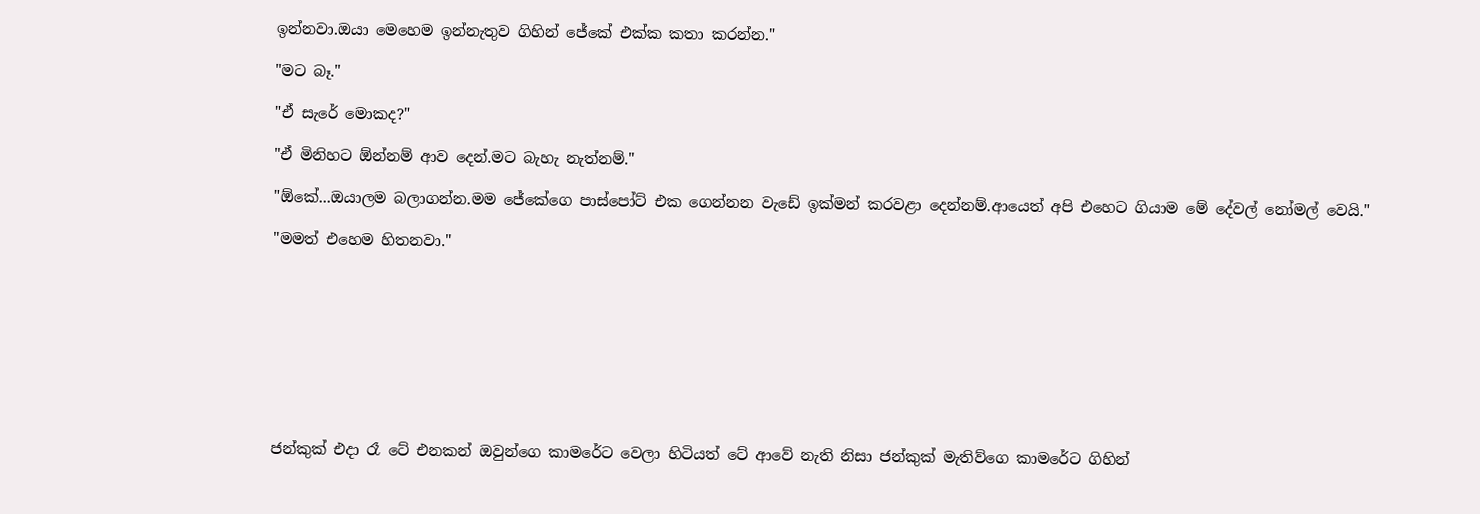ඉන්නවා.ඔයා මෙහෙම ඉන්නැතුව ගිහින් ජේකේ එක්ක කතා කරන්න."

"මට බෑ."

"ඒ සැරේ මොකද?"

"ඒ මිනිහට ඕන්නම් ආව දෙන්.මට බැහැ නැත්නම්."

"ඕකේ...ඔයාලම බලාගන්න.මම ජේකේගෙ පාස්පෝට් එක ගෙන්නන වැඩේ ඉක්මන් කරවළා දෙන්නම්.ආයෙත් අපි එහෙට ගියාම මේ දේවල් නෝමල් වෙයි."

"මමත් එහෙම හිතනවා."









ජන්කුක් එදා රෑ ටේ එනකන් ඔවුන්ගෙ කාමරේට වෙලා හිටියත් ටේ ආවේ නැති නිසා ජන්කුක් මැතිව්ගෙ කාමරේට ගිහින්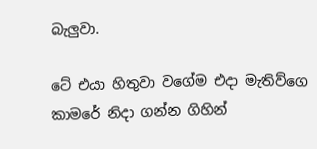බැලුවා.

ටේ එයා හිතුවා වගේම එදා මැතිව්ගෙ කාමරේ නිදා ගන්න ගිහින්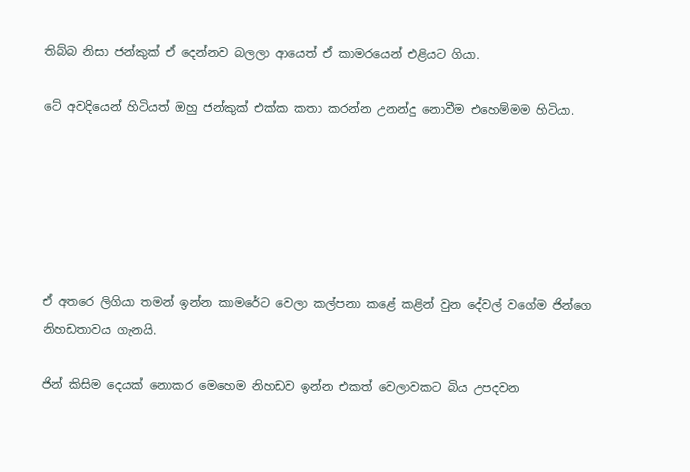තිබ්බ නිසා ජන්කුක් ඒ දෙන්නව බලලා ආයෙත් ඒ කාමරයෙන් එළියට ගියා.

ටේ අවදියෙන් හිටියත් ඔහු ජන්කුක් එක්ක කතා කරන්න උනන්දු නොවීම එහෙම්මම හිටියා.






ඒ අතරෙ ලිගියා තමන් ඉන්න කාමරේට වෙලා කල්පනා කළේ කළින් වුන දේවල් වගේම ජින්ගෙ නිහඩතාවය ගැනයි.

ජින් කිසිම දෙයක් නොකර මෙහෙම නිහඩව ඉන්න එකත් වෙලාවකට බිය උපදවන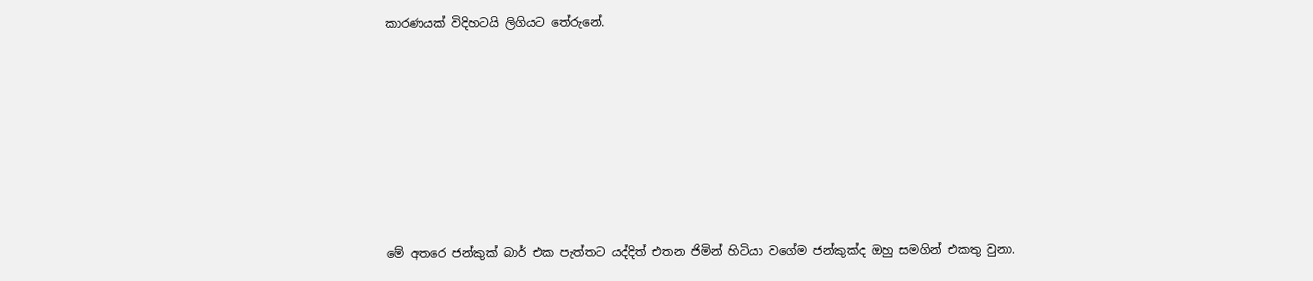කාරණයක් විදිහටයි ලිගියට තේරුනේ.









මේ අතරෙ ජන්කුක් බාර් එක පැත්තට යද්දිත් එතන ජිමින් හිටියා වගේම ජන්කුක්ද ඔහු සමගින් එකතු වුනා.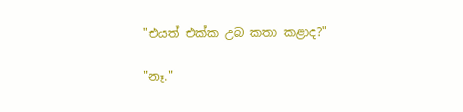"එයත් එක්ක උබ කතා කළාද?"

"නෑ."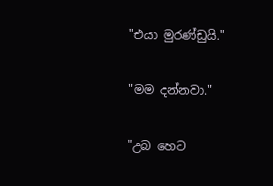"එයා මුරණ්ඩුයි."

"මම දන්නවා."

"උබ හෙට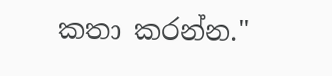කතා කරන්න."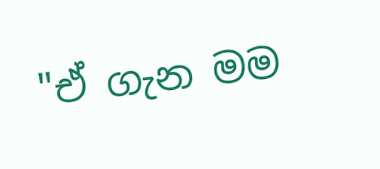"ඒ ගැන මම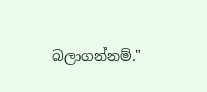බලාගන්නම්."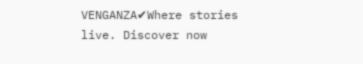VENGANZA✔Where stories live. Discover now